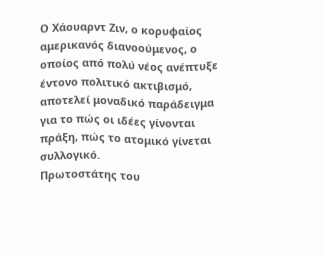Ο Χάουαρντ Ζιν, ο κορυφαίος αμερικανός διανοούμενος, ο οποίος από πολύ νέος ανέπτυξε έντονο πολιτικό ακτιβισμό, αποτελεί μοναδικό παράδειγμα για το πώς οι ιδέες γίνονται πράξη, πώς το ατομικό γίνεται συλλογικό.
Πρωτοστάτης του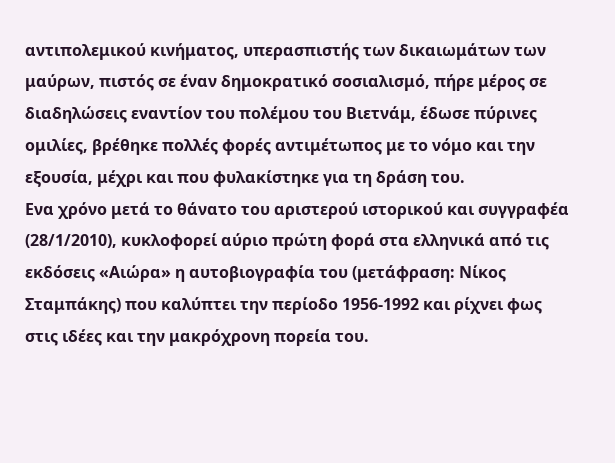αντιπολεμικού κινήματος, υπερασπιστής των δικαιωμάτων των μαύρων, πιστός σε έναν δημοκρατικό σοσιαλισμό, πήρε μέρος σε διαδηλώσεις εναντίον του πολέμου του Βιετνάμ, έδωσε πύρινες ομιλίες, βρέθηκε πολλές φορές αντιμέτωπος με το νόμο και την εξουσία, μέχρι και που φυλακίστηκε για τη δράση του.
Ενα χρόνο μετά το θάνατο του αριστερού ιστορικού και συγγραφέα (28/1/2010), κυκλοφορεί αύριο πρώτη φορά στα ελληνικά από τις εκδόσεις «Αιώρα» η αυτοβιογραφία του (μετάφραση: Νίκος Σταμπάκης) που καλύπτει την περίοδο 1956-1992 και ρίχνει φως στις ιδέες και την μακρόχρονη πορεία του.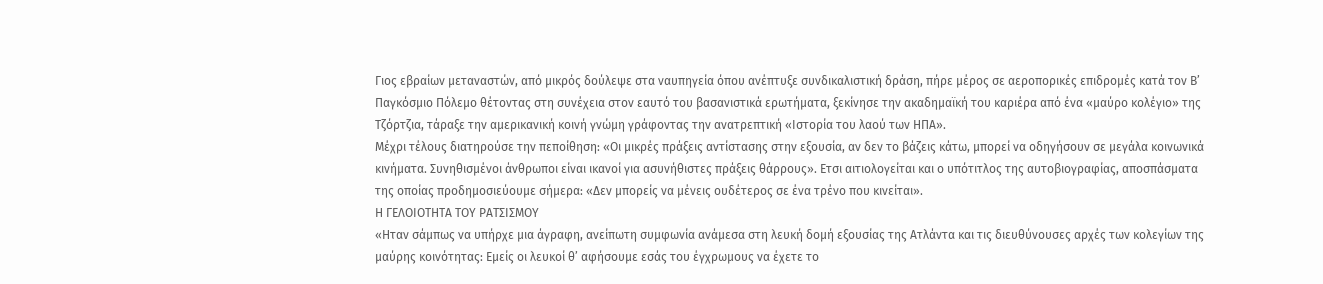Γιος εβραίων μεταναστών, από μικρός δούλεψε στα ναυπηγεία όπου ανέπτυξε συνδικαλιστική δράση, πήρε μέρος σε αεροπορικές επιδρομές κατά τον Β’ Παγκόσμιο Πόλεμο θέτοντας στη συνέχεια στον εαυτό του βασανιστικά ερωτήματα, ξεκίνησε την ακαδημαϊκή του καριέρα από ένα «μαύρο κολέγιο» της Τζόρτζια, τάραξε την αμερικανική κοινή γνώμη γράφοντας την ανατρεπτική «Ιστορία του λαού των ΗΠΑ».
Μέχρι τέλους διατηρούσε την πεποίθηση: «Οι μικρές πράξεις αντίστασης στην εξουσία, αν δεν το βάζεις κάτω, μπορεί να οδηγήσουν σε μεγάλα κοινωνικά κινήματα. Συνηθισμένοι άνθρωποι είναι ικανοί για ασυνήθιστες πράξεις θάρρους». Ετσι αιτιολογείται και ο υπότιτλος της αυτοβιογραφίας, αποσπάσματα της οποίας προδημοσιεύουμε σήμερα: «Δεν μπορείς να μένεις ουδέτερος σε ένα τρένο που κινείται».
Η ΓΕΛΟΙΟΤΗΤΑ ΤΟΥ ΡΑΤΣΙΣΜΟΥ
«Ηταν σάμπως να υπήρχε μια άγραφη, ανείπωτη συμφωνία ανάμεσα στη λευκή δομή εξουσίας της Ατλάντα και τις διευθύνουσες αρχές των κολεγίων της μαύρης κοινότητας: Εμείς οι λευκοί θ’ αφήσουμε εσάς του έγχρωμους να έχετε το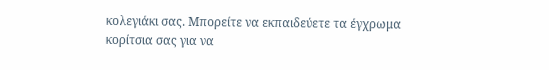κολεγιάκι σας. Μπορείτε να εκπαιδεύετε τα έγχρωμα κορίτσια σας για να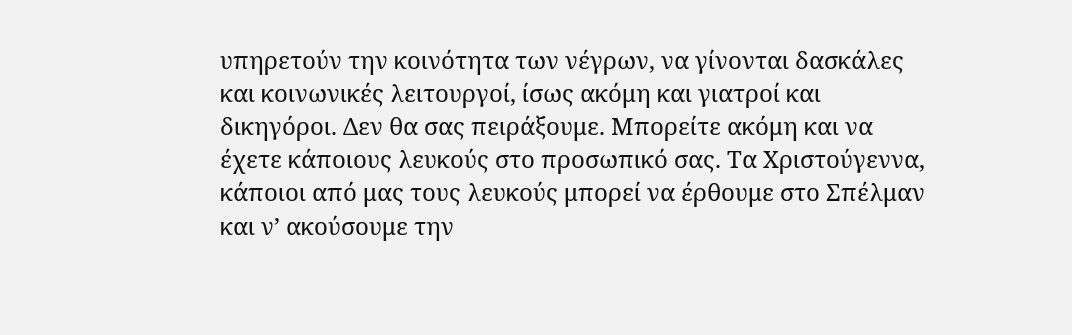υπηρετούν την κοινότητα των νέγρων, να γίνονται δασκάλες και κοινωνικές λειτουργοί, ίσως ακόμη και γιατροί και δικηγόροι. Δεν θα σας πειράξουμε. Μπορείτε ακόμη και να έχετε κάποιους λευκούς στο προσωπικό σας. Τα Χριστούγεννα, κάποιοι από μας τους λευκούς μπορεί να έρθουμε στο Σπέλμαν και ν’ ακούσουμε την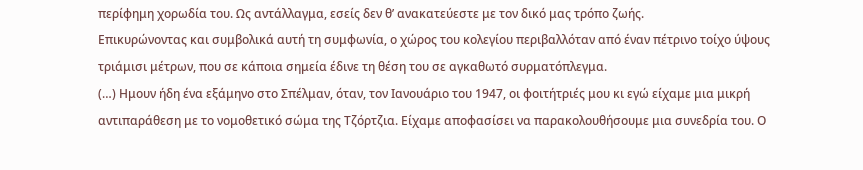περίφημη χορωδία του. Ως αντάλλαγμα, εσείς δεν θ’ ανακατεύεστε με τον δικό μας τρόπο ζωής.
Επικυρώνοντας και συμβολικά αυτή τη συμφωνία, ο χώρος του κολεγίου περιβαλλόταν από έναν πέτρινο τοίχο ύψους τριάμισι μέτρων, που σε κάποια σημεία έδινε τη θέση του σε αγκαθωτό συρματόπλεγμα.
(…) Ημουν ήδη ένα εξάμηνο στο Σπέλμαν, όταν, τον Ιανουάριο του 1947, οι φοιτήτριές μου κι εγώ είχαμε μια μικρή αντιπαράθεση με το νομοθετικό σώμα της Τζόρτζια. Είχαμε αποφασίσει να παρακολουθήσουμε μια συνεδρία του. Ο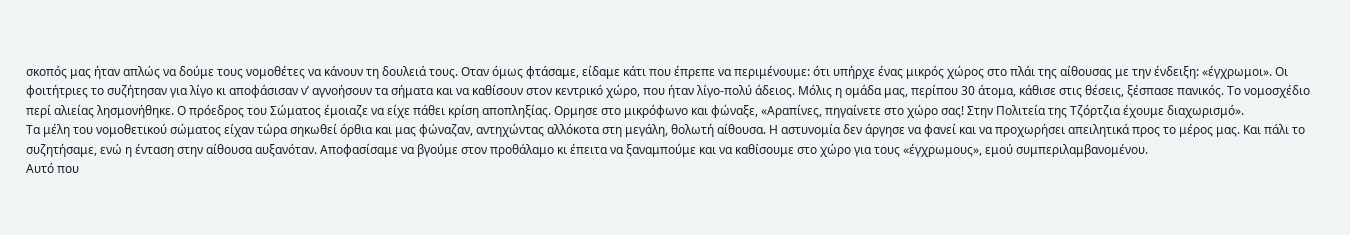σκοπός μας ήταν απλώς να δούμε τους νομοθέτες να κάνουν τη δουλειά τους. Οταν όμως φτάσαμε, είδαμε κάτι που έπρεπε να περιμένουμε: ότι υπήρχε ένας μικρός χώρος στο πλάι της αίθουσας με την ένδειξη: «έγχρωμοι». Οι φοιτήτριες το συζήτησαν για λίγο κι αποφάσισαν ν’ αγνοήσουν τα σήματα και να καθίσουν στον κεντρικό χώρο, που ήταν λίγο-πολύ άδειος. Μόλις η ομάδα μας, περίπου 30 άτομα, κάθισε στις θέσεις, ξέσπασε πανικός. Το νομοσχέδιο περί αλιείας λησμονήθηκε. Ο πρόεδρος του Σώματος έμοιαζε να είχε πάθει κρίση αποπληξίας. Ορμησε στο μικρόφωνο και φώναξε, «Αραπίνες, πηγαίνετε στο χώρο σας! Στην Πολιτεία της Τζόρτζια έχουμε διαχωρισμό».
Τα μέλη του νομοθετικού σώματος είχαν τώρα σηκωθεί όρθια και μας φώναζαν, αντηχώντας αλλόκοτα στη μεγάλη, θολωτή αίθουσα. Η αστυνομία δεν άργησε να φανεί και να προχωρήσει απειλητικά προς το μέρος μας. Και πάλι το συζητήσαμε, ενώ η ένταση στην αίθουσα αυξανόταν. Αποφασίσαμε να βγούμε στον προθάλαμο κι έπειτα να ξαναμπούμε και να καθίσουμε στο χώρο για τους «έγχρωμους», εμού συμπεριλαμβανομένου.
Αυτό που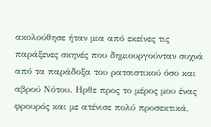ακολούθησε ήταν μια από εκείνες τις παράξενες σκηνές που δημιουργούνταν συχνά από τα παράδοξα του ρατσιστικού όσο και αβρού Νότου. Ηρθε προς το μέρος μου ένας φρουρός και με ατένισε πολύ προσεκτικά,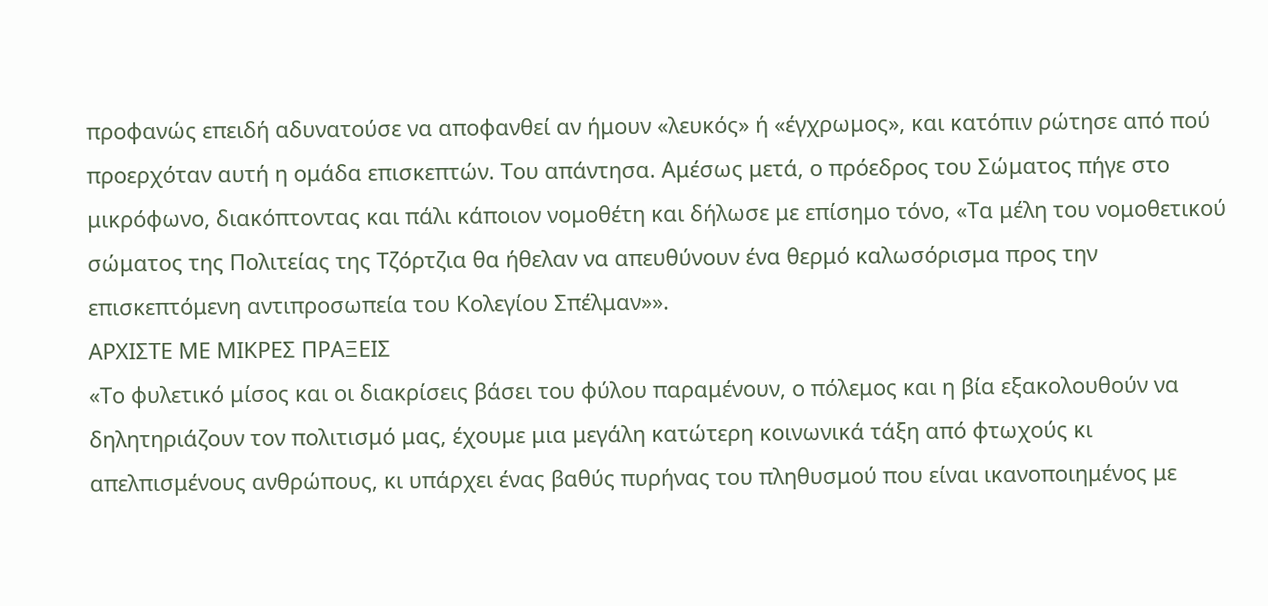προφανώς επειδή αδυνατούσε να αποφανθεί αν ήμουν «λευκός» ή «έγχρωμος», και κατόπιν ρώτησε από πού προερχόταν αυτή η ομάδα επισκεπτών. Του απάντησα. Αμέσως μετά, ο πρόεδρος του Σώματος πήγε στο μικρόφωνο, διακόπτοντας και πάλι κάποιον νομοθέτη και δήλωσε με επίσημο τόνο, «Τα μέλη του νομοθετικού σώματος της Πολιτείας της Τζόρτζια θα ήθελαν να απευθύνουν ένα θερμό καλωσόρισμα προς την επισκεπτόμενη αντιπροσωπεία του Κολεγίου Σπέλμαν»».
ΑΡΧΙΣΤΕ ΜΕ ΜΙΚΡΕΣ ΠΡΑΞΕΙΣ
«Το φυλετικό μίσος και οι διακρίσεις βάσει του φύλου παραμένουν, ο πόλεμος και η βία εξακολουθούν να δηλητηριάζουν τον πολιτισμό μας, έχουμε μια μεγάλη κατώτερη κοινωνικά τάξη από φτωχούς κι απελπισμένους ανθρώπους, κι υπάρχει ένας βαθύς πυρήνας του πληθυσμού που είναι ικανοποιημένος με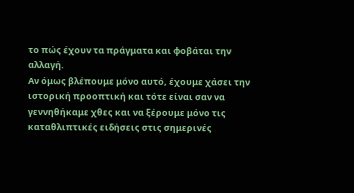το πώς έχουν τα πράγματα και φοβάται την αλλαγή.
Αν όμως βλέπουμε μόνο αυτό, έχουμε χάσει την ιστορική προοπτική και τότε είναι σαν να γεννηθήκαμε χθες και να ξέρουμε μόνο τις καταθλιπτικές ειδήσεις στις σημερινές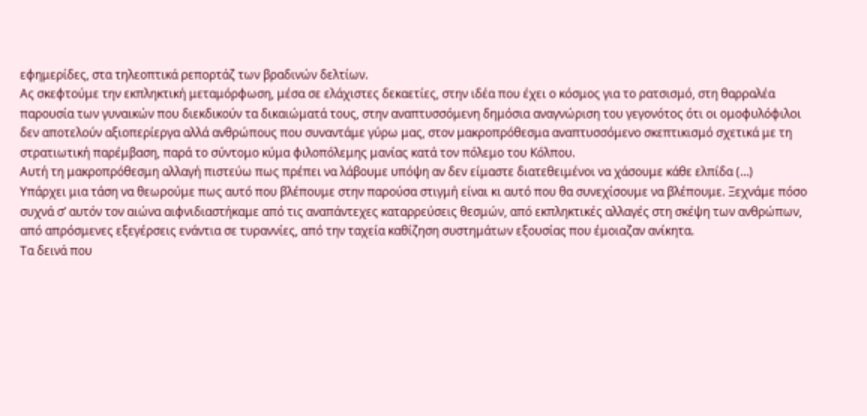εφημερίδες, στα τηλεοπτικά ρεπορτάζ των βραδινών δελτίων.
Ας σκεφτούμε την εκπληκτική μεταμόρφωση, μέσα σε ελάχιστες δεκαετίες, στην ιδέα που έχει ο κόσμος για το ρατσισμό, στη θαρραλέα παρουσία των γυναικών που διεκδικούν τα δικαιώματά τους, στην αναπτυσσόμενη δημόσια αναγνώριση του γεγονότος ότι οι ομοφυλόφιλοι δεν αποτελούν αξιοπερίεργα αλλά ανθρώπους που συναντάμε γύρω μας, στον μακροπρόθεσμα αναπτυσσόμενο σκεπτικισμό σχετικά με τη στρατιωτική παρέμβαση, παρά το σύντομο κύμα φιλοπόλεμης μανίας κατά τον πόλεμο του Κόλπου.
Αυτή τη μακροπρόθεσμη αλλαγή πιστεύω πως πρέπει να λάβουμε υπόψη αν δεν είμαστε διατεθειμένοι να χάσουμε κάθε ελπίδα (…)
Υπάρχει μια τάση να θεωρούμε πως αυτό που βλέπουμε στην παρούσα στιγμή είναι κι αυτό που θα συνεχίσουμε να βλέπουμε. Ξεχνάμε πόσο συχνά σ’ αυτόν τον αιώνα αιφνιδιαστήκαμε από τις αναπάντεχες καταρρεύσεις θεσμών, από εκπληκτικές αλλαγές στη σκέψη των ανθρώπων, από απρόσμενες εξεγέρσεις ενάντια σε τυραννίες, από την ταχεία καθίζηση συστημάτων εξουσίας που έμοιαζαν ανίκητα.
Τα δεινά που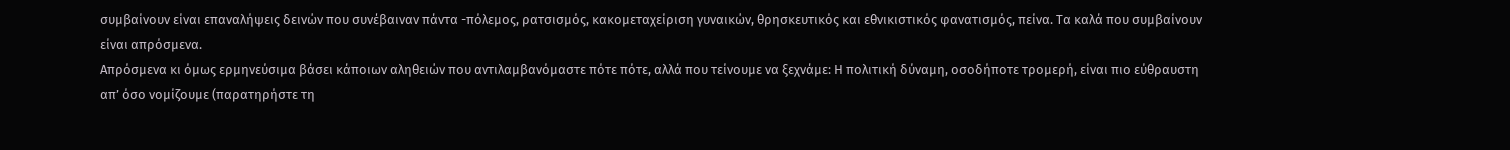συμβαίνουν είναι επαναλήψεις δεινών που συνέβαιναν πάντα -πόλεμος, ρατσισμός, κακομεταχείριση γυναικών, θρησκευτικός και εθνικιστικός φανατισμός, πείνα. Τα καλά που συμβαίνουν είναι απρόσμενα.
Απρόσμενα κι όμως ερμηνεύσιμα βάσει κάποιων αληθειών που αντιλαμβανόμαστε πότε πότε, αλλά που τείνουμε να ξεχνάμε: Η πολιτική δύναμη, οσοδήποτε τρομερή, είναι πιο εύθραυστη απ’ όσο νομίζουμε (παρατηρήστε τη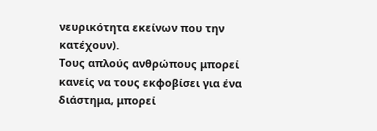νευρικότητα εκείνων που την κατέχουν).
Τους απλούς ανθρώπους μπορεί κανείς να τους εκφοβίσει για ένα διάστημα, μπορεί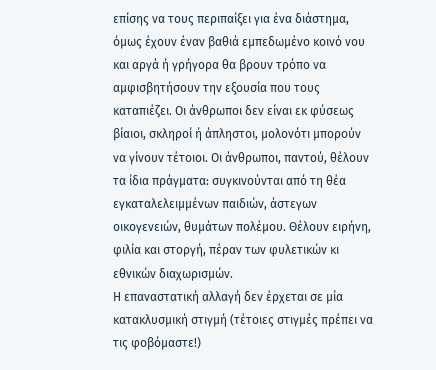επίσης να τους περιπαίξει για ένα διάστημα, όμως έχουν έναν βαθιά εμπεδωμένο κοινό νου και αργά ή γρήγορα θα βρουν τρόπο να αμφισβητήσουν την εξουσία που τους καταπιέζει. Οι άνθρωποι δεν είναι εκ φύσεως βίαιοι, σκληροί ή άπληστοι, μολονότι μπορούν να γίνουν τέτοιοι. Οι άνθρωποι, παντού, θέλουν τα ίδια πράγματα: συγκινούνται από τη θέα εγκαταλελειμμένων παιδιών, άστεγων οικογενειών, θυμάτων πολέμου. Θέλουν ειρήνη, φιλία και στοργή, πέραν των φυλετικών κι εθνικών διαχωρισμών.
Η επαναστατική αλλαγή δεν έρχεται σε μία κατακλυσμική στιγμή (τέτοιες στιγμές πρέπει να τις φοβόμαστε!)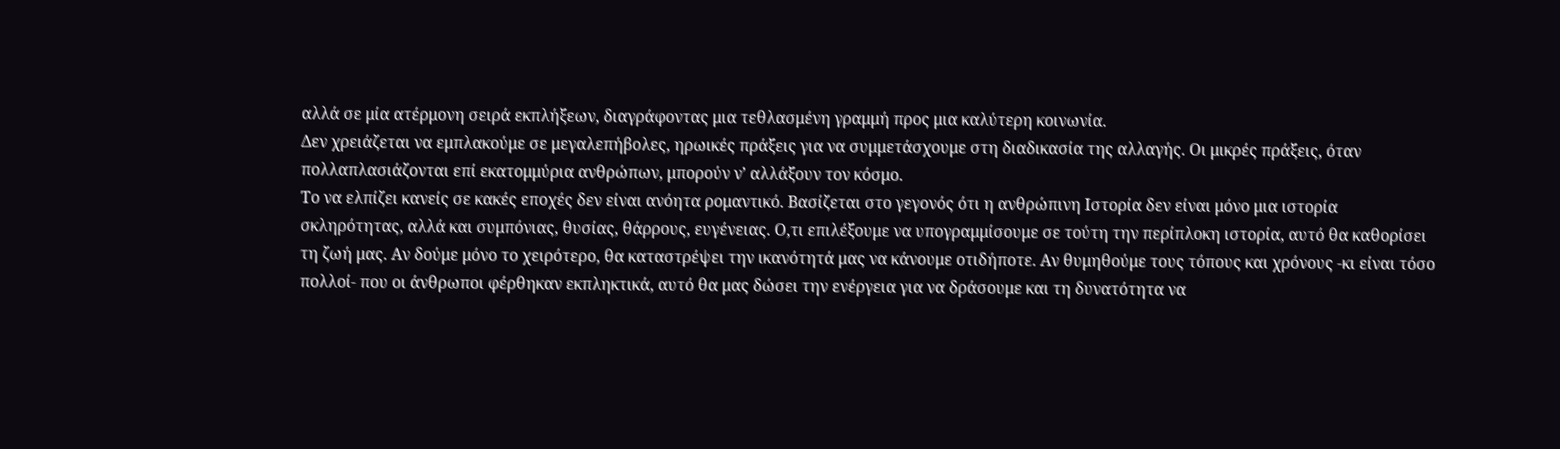αλλά σε μία ατέρμονη σειρά εκπλήξεων, διαγράφοντας μια τεθλασμένη γραμμή προς μια καλύτερη κοινωνία.
Δεν χρειάζεται να εμπλακούμε σε μεγαλεπήβολες, ηρωικές πράξεις για να συμμετάσχουμε στη διαδικασία της αλλαγής. Οι μικρές πράξεις, όταν πολλαπλασιάζονται επί εκατομμύρια ανθρώπων, μπορούν ν’ αλλάξουν τον κόσμο.
Το να ελπίζει κανείς σε κακές εποχές δεν είναι ανόητα ρομαντικό. Βασίζεται στο γεγονός ότι η ανθρώπινη Ιστορία δεν είναι μόνο μια ιστορία σκληρότητας, αλλά και συμπόνιας, θυσίας, θάρρους, ευγένειας. Ο,τι επιλέξουμε να υπογραμμίσουμε σε τούτη την περίπλοκη ιστορία, αυτό θα καθορίσει τη ζωή μας. Αν δούμε μόνο το χειρότερο, θα καταστρέψει την ικανότητά μας να κάνουμε οτιδήποτε. Αν θυμηθούμε τους τόπους και χρόνους -κι είναι τόσο πολλοί- που οι άνθρωποι φέρθηκαν εκπληκτικά, αυτό θα μας δώσει την ενέργεια για να δράσουμε και τη δυνατότητα να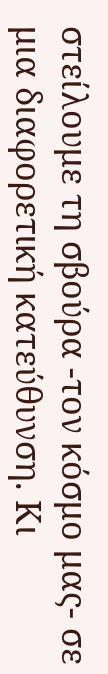στείλουμε τη σβούρα -τον κόσμο μας- σε μια διαφορετική κατεύθυνση. Κι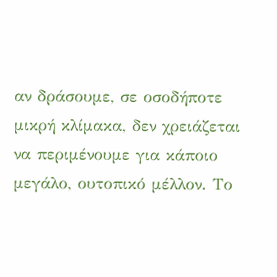αν δράσουμε, σε οσοδήποτε μικρή κλίμακα, δεν χρειάζεται να περιμένουμε για κάποιο μεγάλο, ουτοπικό μέλλον. Το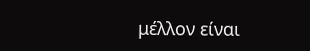μέλλον είναι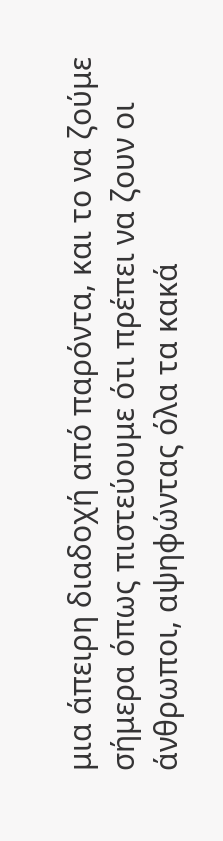μια άπειρη διαδοχή από παρόντα, και το να ζούμε σήμερα όπως πιστεύουμε ότι πρέπει να ζουν οι άνθρωποι, αψηφώντας όλα τα κακά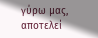γύρω μας, αποτελεί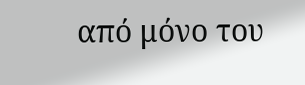από μόνο του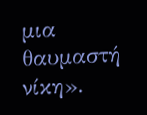μια θαυμαστή νίκη».